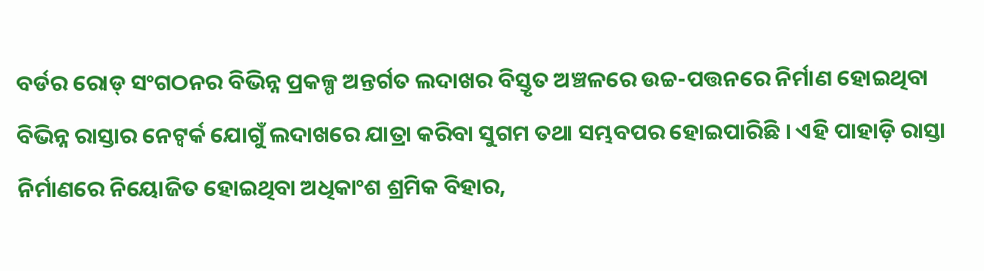ବର୍ଡର ରୋଡ୍ ସଂଗଠନର ବିଭିନ୍ନ ପ୍ରକଳ୍ପ ଅନ୍ତର୍ଗତ ଲଦାଖର ବିସ୍ତୃତ ଅଞ୍ଚଳରେ ଉଚ୍ଚ-ପତ୍ତନରେ ନିର୍ମାଣ ହୋଇଥିବା ବିଭିନ୍ନ ରାସ୍ତାର ନେଟ୍ୱର୍କ ଯୋଗୁଁ ଲଦାଖରେ ଯାତ୍ରା କରିବା ସୁଗମ ତଥା ସମ୍ଭବପର ହୋଇପାରିଛି । ଏହି ପାହାଡ଼ି ରାସ୍ତା ନିର୍ମାଣରେ ନିୟୋଜିତ ହୋଇଥିବା ଅଧିକାଂଶ ଶ୍ରମିକ ବିହାର,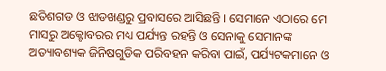ଛତିଶଗଡ ଓ ଝାଡଖଣ୍ଡରୁ ପ୍ରବାସରେ ଆସିଛନ୍ତି । ସେମାନେ ଏଠାରେ ମେ ମାସରୁ ଅକ୍ଟୋବରର ମଧ୍ୟ ପର୍ଯ୍ୟନ୍ତ ରହନ୍ତି ଓ ସେନାକୁ ସେମାନଙ୍କ ଅତ୍ୟାବଶ୍ୟକ ଜିନିଷଗୁଡିକ ପରିବହନ କରିବା ପାଇଁ, ପର୍ଯ୍ୟଟକମାନେ ଓ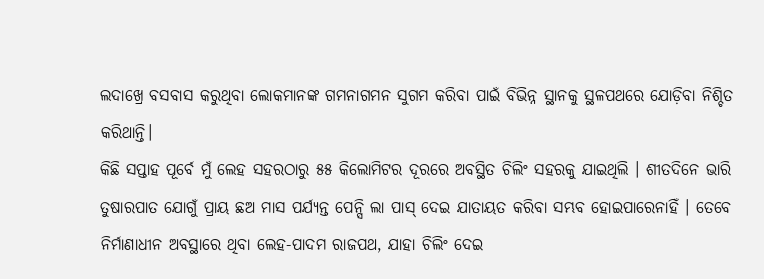ଲଦାଖ୍ରେ ବସବାସ କରୁଥିବା ଲୋକମାନଙ୍କ ଗମନାଗମନ ସୁଗମ କରିବା ପାଇଁ ବିଭିନ୍ନ ସ୍ଥାନକୁ ସ୍ଥଳପଥରେ ଯୋଡ଼ିବା ନିଶ୍ଚିତ କରିଥାନ୍ତି।
କିଛି ସପ୍ତାହ ପୂର୍ବେ ମୁଁ ଲେହ ସହରଠାରୁ ୫୫ କିଲୋମିଟର ଦୂରରେ ଅବସ୍ଥିତ ଚିଲିଂ ସହରକୁ ଯାଇଥିଲି । ଶୀତଦିନେ ଭାରି ତୁଷାରପାତ ଯୋଗୁଁ ପ୍ରାୟ ଛଅ ମାସ ପର୍ଯ୍ୟନ୍ତ ପେନ୍ସି ଲା ପାସ୍ ଦେଇ ଯାତାୟତ କରିବା ସମ୍ଭବ ହୋଇପାରେନାହିଁ । ତେବେ ନିର୍ମାଣାଧୀନ ଅବସ୍ଥାରେ ଥିବା ଲେହ-ପାଦମ ରାଜପଥ, ଯାହା ଚିଲିଂ ଦେଇ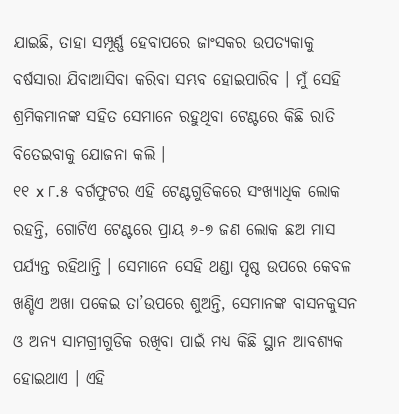ଯାଇଛି, ତାହା ସମ୍ପୂର୍ଣ୍ଣ ହେବାପରେ ଜାଂସକର ଉପତ୍ୟକାକୁ ବର୍ଷସାରା ଯିବାଆସିବା କରିବା ସମ୍ଭବ ହୋଇପାରିବ । ମୁଁ ସେହି ଶ୍ରମିକମାନଙ୍କ ସହିତ ସେମାନେ ରହୁଥିବା ଟେଣ୍ଟରେ କିଛି ରାତି ବିତେଇବାକୁ ଯୋଜନା କଲି ।
୧୧ x ୮.୫ ବର୍ଗଫୁଟର ଏହି ଟେଣ୍ଟଗୁଡିକରେ ସଂଖ୍ୟାଧିକ ଲୋକ ରହନ୍ତି, ଗୋଟିଏ ଟେଣ୍ଟରେ ପ୍ରାୟ ୬-୭ ଜଣ ଲୋକ ଛଅ ମାସ ପର୍ଯ୍ୟନ୍ତ ରହିଥାନ୍ତି । ସେମାନେ ସେହି ଥଣ୍ଡା ପୃଷ୍ଠ ଉପରେ କେବଳ ଖଣ୍ଡିଏ ଅଖା ପକେଇ ତା’ଉପରେ ଶୁଅନ୍ତି, ସେମାନଙ୍କ ବାସନକୁସନ ଓ ଅନ୍ୟ ସାମଗ୍ରୀଗୁଡିକ ରଖିବା ପାଇଁ ମଧ୍ୟ କିଛି ସ୍ଥାନ ଆବଶ୍ୟକ ହୋଇଥାଏ । ଏହି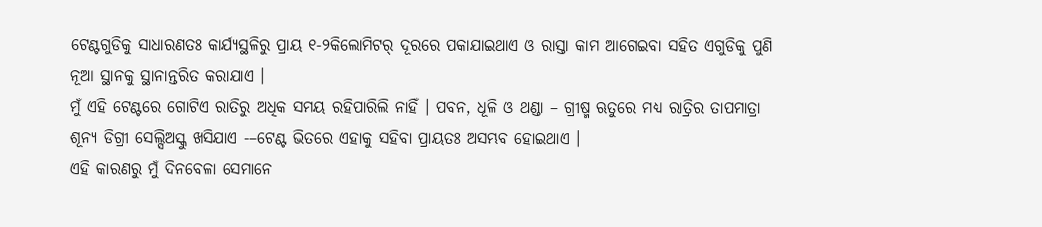ଟେଣ୍ଟଗୁଡିକୁ ସାଧାରଣତଃ କାର୍ଯ୍ୟସ୍ଥଳିରୁ ପ୍ରାୟ ୧-୨କିଲୋମିଟର୍ ଦୂରରେ ପକାଯାଇଥାଏ ଓ ରାସ୍ତା କାମ ଆଗେଇବା ସହିତ ଏଗୁଡିକୁ ପୁଣି ନୂଆ ସ୍ଥାନକୁ ସ୍ଥାନାନ୍ତରିତ କରାଯାଏ ।
ମୁଁ ଏହି ଟେଣ୍ଟରେ ଗୋଟିଏ ରାତିରୁ ଅଧିକ ସମୟ ରହିପାରିଲି ନାହିଁ । ପବନ, ଧୂଳି ଓ ଥଣ୍ଡା – ଗ୍ରୀଷ୍ମ ଋତୁରେ ମଧ୍ୟ ରାତ୍ରିର ତାପମାତ୍ରା ଶୂନ୍ୟ ଡିଗ୍ରୀ ସେଲ୍ସିଅସ୍କୁ ଖସିଯାଏ -–ଟେଣ୍ଟ ଭିତରେ ଏହାକୁ ସହିବା ପ୍ରାୟତଃ ଅସମ୍ଭବ ହୋଇଥାଏ ।
ଏହି କାରଣରୁ ମୁଁ ଦିନବେଳା ସେମାନେ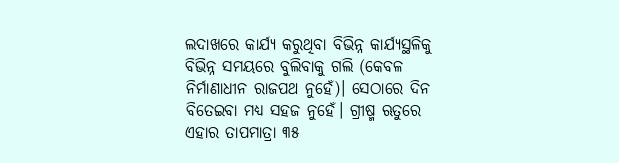ଲଦାଖରେ କାର୍ଯ୍ୟ କରୁଥିବା ବିଭିନ୍ନ କାର୍ଯ୍ୟସ୍ଥଳିକୁ ବିଭିନ୍ନ ସମୟରେ ବୁଲିବାକୁ ଗଲି (କେବଳ ନିର୍ମାଣାଧୀନ ରାଜପଥ ନୁହେଁ)। ସେଠାରେ ଦିନ ବିତେଇବା ମଧ୍ୟ ସହଜ ନୁହେଁ। ଗ୍ରୀଷ୍ମ ଋତୁରେ ଏହାର ତାପମାତ୍ରା ୩୫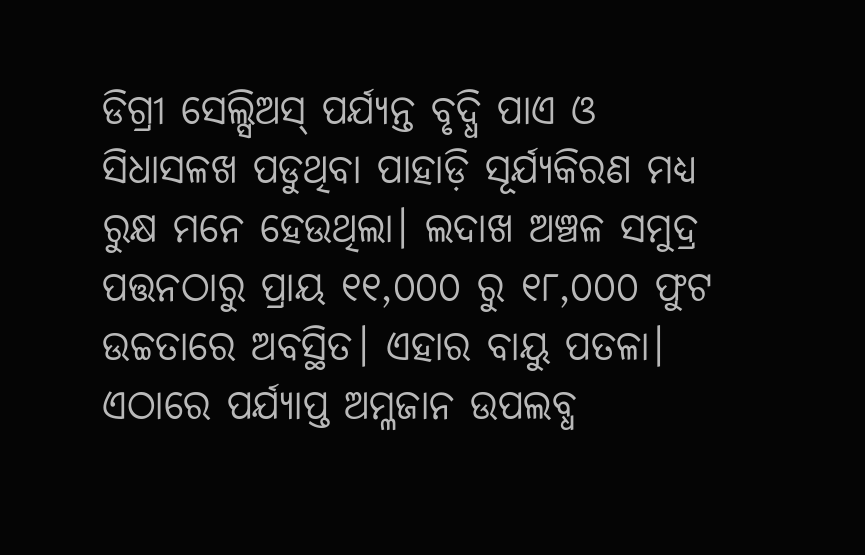ଡିଗ୍ରୀ ସେଲ୍ସିଅସ୍ ପର୍ଯ୍ୟନ୍ତ ବୃଦ୍ଧି ପାଏ ଓ ସିଧାସଳଖ ପଡୁଥିବା ପାହାଡ଼ି ସୂର୍ଯ୍ୟକିରଣ ମଧ୍ୟ ରୁକ୍ଷ ମନେ ହେଉଥିଲା। ଲଦାଖ ଅଞ୍ଚଳ ସମୁଦ୍ର ପତ୍ତନଠାରୁ ପ୍ରାୟ ୧୧,୦୦୦ ରୁ ୧୮,୦୦୦ ଫୁଟ ଉଚ୍ଚତାରେ ଅବସ୍ଥିତ। ଏହାର ବାୟୁ ପତଳା। ଏଠାରେ ପର୍ଯ୍ୟାପ୍ତ ଅମ୍ଳଜାନ ଉପଲବ୍ଧ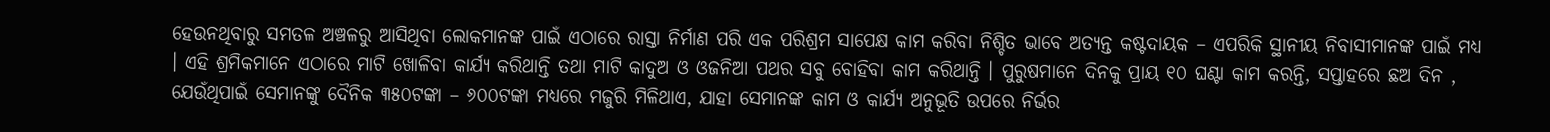ହେଉନଥିବାରୁ ସମତଳ ଅଞ୍ଚଳରୁ ଆସିଥିବା ଲୋକମାନଙ୍କ ପାଇଁ ଏଠାରେ ରାସ୍ତା ନିର୍ମାଣ ପରି ଏକ ପରିଶ୍ରମ ସାପେକ୍ଷ କାମ କରିବା ନିଶ୍ଚିତ ଭାବେ ଅତ୍ୟନ୍ତ କଷ୍ଟଦାୟକ – ଏପରିକି ସ୍ଥାନୀୟ ନିବାସୀମାନଙ୍କ ପାଇଁ ମଧ୍ୟ । ଏହି ଶ୍ରମିକମାନେ ଏଠାରେ ମାଟି ଖୋଳିବା କାର୍ଯ୍ୟ କରିଥାନ୍ତି ତଥା ମାଟି କାଦୁଅ ଓ ଓଜନିଆ ପଥର ସବୁ ବୋହିବା କାମ କରିଥାନ୍ତି । ପୁରୁଷମାନେ ଦିନକୁ ପ୍ରାୟ ୧୦ ଘଣ୍ଟା କାମ କରନ୍ତି, ସପ୍ତାହରେ ଛଅ ଦିନ , ଯେଉଁଥିପାଇଁ ସେମାନଙ୍କୁ ଦୈନିକ ୩୫୦ଟଙ୍କା – ୬୦୦ଟଙ୍କା ମଧ୍ୟରେ ମଜୁରି ମିଳିଥାଏ, ଯାହା ସେମାନଙ୍କ କାମ ଓ କାର୍ଯ୍ୟ ଅନୁଭୂତି ଉପରେ ନିର୍ଭର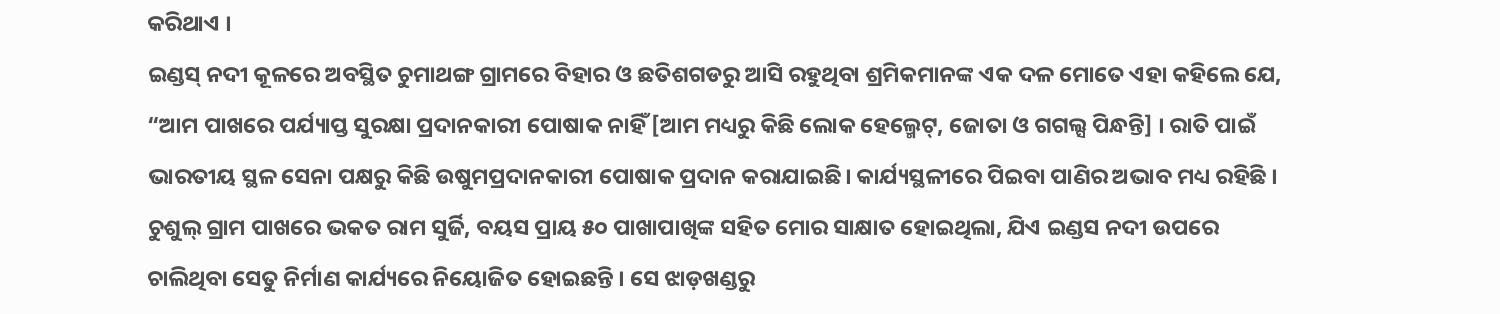କରିଥାଏ ।
ଇଣ୍ଡସ୍ ନଦୀ କୂଳରେ ଅବସ୍ଥିତ ଚୁମାଥଙ୍ଗ ଗ୍ରାମରେ ବିହାର ଓ ଛତିଶଗଡରୁ ଆସି ରହୁଥିବା ଶ୍ରମିକମାନଙ୍କ ଏକ ଦଳ ମୋତେ ଏହା କହିଲେ ଯେ, “ଆମ ପାଖରେ ପର୍ଯ୍ୟାପ୍ତ ସୁରକ୍ଷା ପ୍ରଦାନକାରୀ ପୋଷାକ ନାହିଁ [ଆମ ମଧ୍ୟରୁ କିଛି ଲୋକ ହେଲ୍ମେଟ୍, ଜୋତା ଓ ଗଗଲ୍ସ ପିନ୍ଧନ୍ତି] । ରାତି ପାଇଁ ଭାରତୀୟ ସ୍ଥଳ ସେନା ପକ୍ଷରୁ କିଛି ଉଷୁମପ୍ରଦାନକାରୀ ପୋଷାକ ପ୍ରଦାନ କରାଯାଇଛି। କାର୍ଯ୍ୟସ୍ଥଳୀରେ ପିଇବା ପାଣିର ଅଭାବ ମଧ୍ୟ ରହିଛି ।
ଚୁଶୁଲ୍ ଗ୍ରାମ ପାଖରେ ଭକତ ରାମ ସୁର୍ଜି, ବୟସ ପ୍ରାୟ ୫୦ ପାଖାପାଖିଙ୍କ ସହିତ ମୋର ସାକ୍ଷାତ ହୋଇଥିଲା, ଯିଏ ଇଣ୍ଡସ ନଦୀ ଉପରେ ଚାଲିଥିବା ସେତୁ ନିର୍ମାଣ କାର୍ଯ୍ୟରେ ନିୟୋଜିତ ହୋଇଛନ୍ତି । ସେ ଝାଡ଼ଖଣ୍ଡରୁ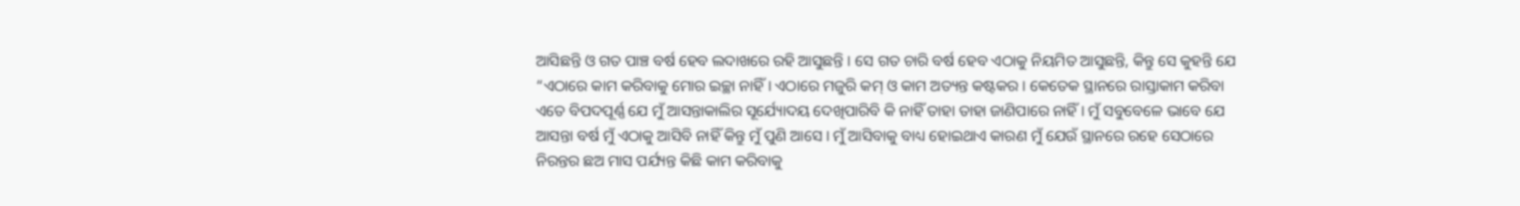ଆସିଛନ୍ତି ଓ ଗତ ପାଞ୍ଚ ବର୍ଷ ହେବ ଲଦାଖରେ ରହି ଆସୁଛନ୍ତି । ସେ ଗତ ଚାରି ବର୍ଷ ହେବ ଏଠାକୁ ନିୟମିତ ଆସୁଛନ୍ତି, କିନ୍ତୁ ସେ କୁହନ୍ତି ଯେ “ଏଠାରେ କାମ କରିବାକୁ ମୋର ଇଚ୍ଛା ନାହିଁ। ଏଠାରେ ମଜୁରି କମ୍ ଓ କାମ ଅତ୍ୟନ୍ତ କଷ୍ଟକର । କେତେକ ସ୍ଥାନରେ ରାସ୍ତାକାମ କରିବା ଏତେ ବିପଦପୂର୍ଣ୍ଣ ଯେ ମୁଁ ଆସନ୍ତାକାଲିର ସୂର୍ଯ୍ୟୋଦୟ ଦେଖିପାରିବି କି ନାହିଁ ତାହା ତାହା ଜାଣିପାରେ ନାହିଁ । ମୁଁ ସବୁବେଳେ ଭାବେ ଯେ ଆସନ୍ତା ବର୍ଷ ମୁଁ ଏଠାକୁ ଆସିବି ନାହିଁ କିନ୍ତୁ ମୁଁ ପୁଣି ଆସେ । ମୁଁ ଆସିବାକୁ ବାଧ୍ୟ ହୋଇଥାଏ କାରଣ ମୁଁ ଯେଉଁ ସ୍ଥାନରେ ରହେ ସେଠାରେ ନିରନ୍ତର ଛଅ ମାସ ପର୍ଯ୍ୟନ୍ତ କିଛି କାମ କରିବାକୁ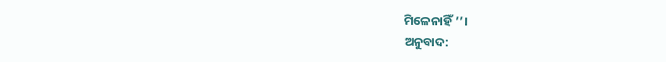ମିଳେନାହିଁ ’’।
ଅନୁବାଦ: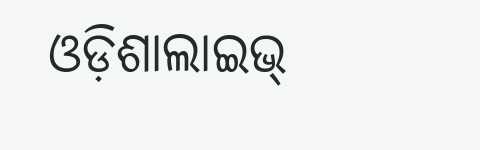ଓଡ଼ିଶାଲାଇଭ୍